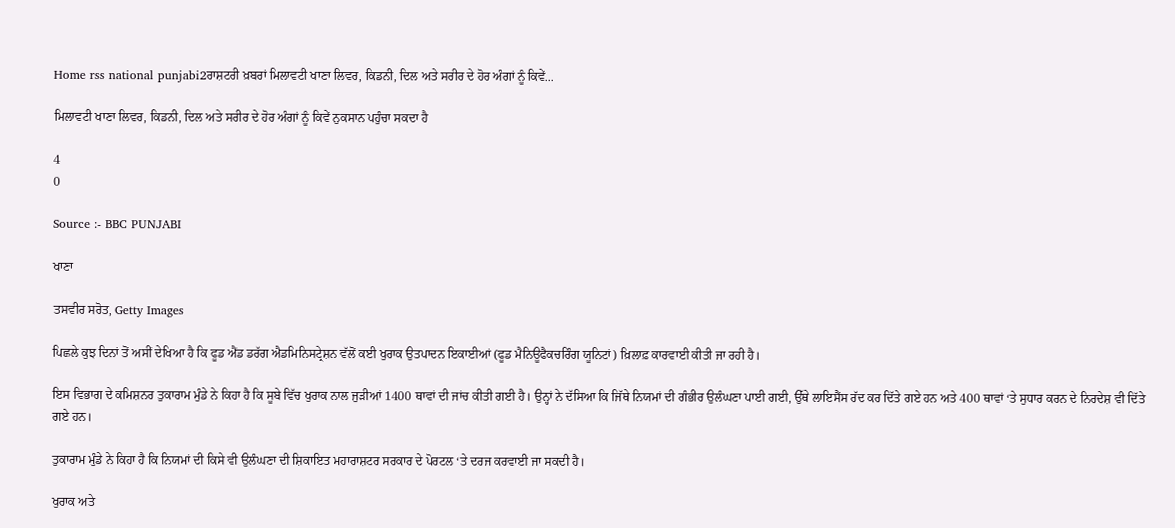Home rss national punjabi2ਰਾਸ਼ਟਰੀ ਖ਼ਬਰਾਂ ਮਿਲਾਵਟੀ ਖਾਣਾ ਲਿਵਰ, ਕਿਡਨੀ, ਦਿਲ ਅਤੇ ਸਰੀਰ ਦੇ ਹੋਰ ਅੰਗਾਂ ਨੂੰ ਕਿਵੇਂ...

ਮਿਲਾਵਟੀ ਖਾਣਾ ਲਿਵਰ, ਕਿਡਨੀ, ਦਿਲ ਅਤੇ ਸਰੀਰ ਦੇ ਹੋਰ ਅੰਗਾਂ ਨੂੰ ਕਿਵੇਂ ਨੁਕਸਾਨ ਪਹੁੰਚਾ ਸਕਦਾ ਹੈ

4
0

Source :- BBC PUNJABI

ਖਾਣਾ

ਤਸਵੀਰ ਸਰੋਤ, Getty Images

ਪਿਛਲੇ ਕੁਝ ਦਿਨਾਂ ਤੋਂ ਅਸੀਂ ਦੇਖਿਆ ਹੈ ਕਿ ਫੂਡ ਐਂਡ ਡਰੱਗ ਐਡਮਿਨਿਸਟ੍ਰੇਸ਼ਨ ਵੱਲੋਂ ਕਈ ਖੁਰਾਕ ਉਤਪਾਦਨ ਇਕਾਈਆਂ (ਫੂਡ ਮੈਨਿਊਫੈਕਚਰਿੰਗ ਯੂਨਿਟਾਂ) ਖ਼ਿਲਾਫ਼ ਕਾਰਵਾਈ ਕੀਤੀ ਜਾ ਰਹੀ ਹੈ।

ਇਸ ਵਿਭਾਗ ਦੇ ਕਮਿਸ਼ਨਰ ਤੁਕਾਰਾਮ ਮੁੰਡੇ ਨੇ ਕਿਹਾ ਹੈ ਕਿ ਸੂਬੇ ਵਿੱਚ ਖੁਰਾਕ ਨਾਲ ਜੁੜੀਆਂ 1400 ਥਾਵਾਂ ਦੀ ਜਾਂਚ ਕੀਤੀ ਗਈ ਹੈ। ਉਨ੍ਹਾਂ ਨੇ ਦੱਸਿਆ ਕਿ ਜਿੱਥੇ ਨਿਯਮਾਂ ਦੀ ਗੰਭੀਰ ਉਲੰਘਣਾ ਪਾਈ ਗਈ, ਉੱਥੇ ਲਾਇਸੈਂਸ ਰੱਦ ਕਰ ਦਿੱਤੇ ਗਏ ਹਨ ਅਤੇ 400 ਥਾਵਾਂ ‘ਤੇ ਸੁਧਾਰ ਕਰਨ ਦੇ ਨਿਰਦੇਸ਼ ਵੀ ਦਿੱਤੇ ਗਏ ਹਨ।

ਤੁਕਾਰਾਮ ਮੁੰਡੇ ਨੇ ਕਿਹਾ ਹੈ ਕਿ ਨਿਯਮਾਂ ਦੀ ਕਿਸੇ ਵੀ ਉਲੰਘਣਾ ਦੀ ਸ਼ਿਕਾਇਤ ਮਹਾਰਾਸ਼ਟਰ ਸਰਕਾਰ ਦੇ ਪੋਰਟਲ ‘ਤੇ ਦਰਜ ਕਰਵਾਈ ਜਾ ਸਕਦੀ ਹੈ।

ਖੁਰਾਕ ਅਤੇ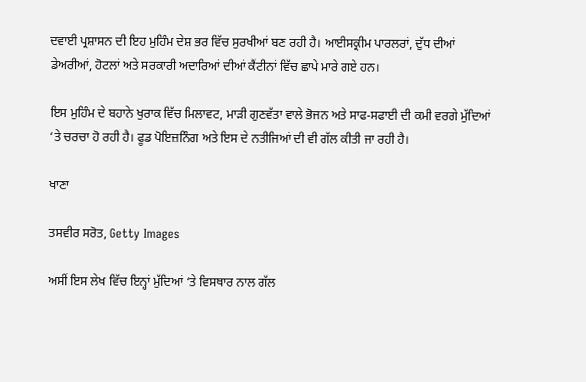ਦਵਾਈ ਪ੍ਰਸ਼ਾਸਨ ਦੀ ਇਹ ਮੁਹਿੰਮ ਦੇਸ਼ ਭਰ ਵਿੱਚ ਸੁਰਖੀਆਂ ਬਣ ਰਹੀ ਹੈ। ਆਈਸਕ੍ਰੀਮ ਪਾਰਲਰਾਂ, ਦੁੱਧ ਦੀਆਂ ਡੇਅਰੀਆਂ, ਹੋਟਲਾਂ ਅਤੇ ਸਰਕਾਰੀ ਅਦਾਰਿਆਂ ਦੀਆਂ ਕੈਂਟੀਨਾਂ ਵਿੱਚ ਛਾਪੇ ਮਾਰੇ ਗਏ ਹਨ।

ਇਸ ਮੁਹਿੰਮ ਦੇ ਬਹਾਨੇ ਖੁਰਾਕ ਵਿੱਚ ਮਿਲਾਵਟ, ਮਾੜੀ ਗੁਣਵੱਤਾ ਵਾਲੇ ਭੋਜਨ ਅਤੇ ਸਾਫ-ਸਫਾਈ ਦੀ ਕਮੀ ਵਰਗੇ ਮੁੱਦਿਆਂ ‘ਤੇ ਚਰਚਾ ਹੋ ਰਹੀ ਹੈ। ਫੂਡ ਪੋਇਜ਼ਨਿੰਗ ਅਤੇ ਇਸ ਦੇ ਨਤੀਜਿਆਂ ਦੀ ਵੀ ਗੱਲ ਕੀਤੀ ਜਾ ਰਹੀ ਹੈ।

ਖਾਣਾ

ਤਸਵੀਰ ਸਰੋਤ, Getty Images

ਅਸੀਂ ਇਸ ਲੇਖ ਵਿੱਚ ਇਨ੍ਹਾਂ ਮੁੱਦਿਆਂ ‘ਤੇ ਵਿਸਥਾਰ ਨਾਲ ਗੱਲ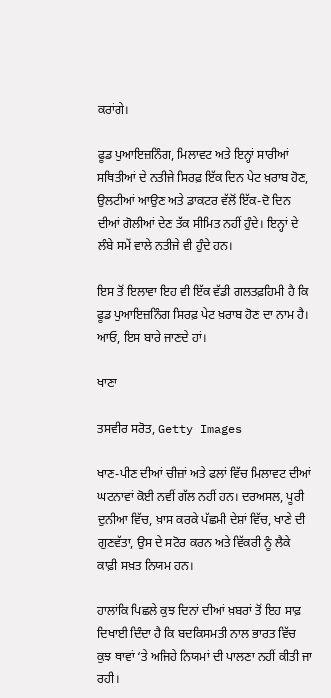ਕਰਾਂਗੇ।

ਫੂਡ ਪੁਆਇਜ਼ਨਿੰਗ, ਮਿਲਾਵਟ ਅਤੇ ਇਨ੍ਹਾਂ ਸਾਰੀਆਂ ਸਥਿਤੀਆਂ ਦੇ ਨਤੀਜੇ ਸਿਰਫ਼ ਇੱਕ ਦਿਨ ਪੇਟ ਖ਼ਰਾਬ ਹੋਣ, ਉਲਟੀਆਂ ਆਉਣ ਅਤੇ ਡਾਕਟਰ ਵੱਲੋਂ ਇੱਕ-ਦੋ ਦਿਨ ਦੀਆਂ ਗੋਲੀਆਂ ਦੇਣ ਤੱਕ ਸੀਮਿਤ ਨਹੀਂ ਹੁੰਦੇ। ਇਨ੍ਹਾਂ ਦੇ ਲੰਬੇ ਸਮੇਂ ਵਾਲੇ ਨਤੀਜੇ ਵੀ ਹੁੰਦੇ ਹਨ।

ਇਸ ਤੋਂ ਇਲਾਵਾ ਇਹ ਵੀ ਇੱਕ ਵੱਡੀ ਗਲਤਫ਼ਹਿਮੀ ਹੈ ਕਿ ਫੂਡ ਪੁਆਇਜ਼ਨਿੰਗ ਸਿਰਫ਼ ਪੇਟ ਖ਼ਰਾਬ ਹੋਣ ਦਾ ਨਾਮ ਹੈ। ਆਓ, ਇਸ ਬਾਰੇ ਜਾਣਦੇ ਹਾਂ।

ਖਾਣਾ

ਤਸਵੀਰ ਸਰੋਤ, Getty Images

ਖਾਣ-ਪੀਣ ਦੀਆਂ ਚੀਜ਼ਾਂ ਅਤੇ ਫਲਾਂ ਵਿੱਚ ਮਿਲਾਵਟ ਦੀਆਂ ਘਟਨਾਵਾਂ ਕੋਈ ਨਵੀਂ ਗੱਲ ਨਹੀਂ ਹਨ। ਦਰਅਸਲ, ਪੂਰੀ ਦੁਨੀਆ ਵਿੱਚ, ਖ਼ਾਸ ਕਰਕੇ ਪੱਛਮੀ ਦੇਸ਼ਾਂ ਵਿੱਚ, ਖਾਣੇ ਦੀ ਗੁਣਵੱਤਾ, ਉਸ ਦੇ ਸਟੋਰ ਕਰਨ ਅਤੇ ਵਿੱਕਰੀ ਨੂੰ ਲੈਕੇ ਕਾਫ਼ੀ ਸਖ਼ਤ ਨਿਯਮ ਹਨ।

ਹਾਲਾਂਕਿ ਪਿਛਲੇ ਕੁਝ ਦਿਨਾਂ ਦੀਆਂ ਖ਼ਬਰਾਂ ਤੋਂ ਇਹ ਸਾਫ਼ ਦਿਖਾਈ ਦਿੰਦਾ ਹੈ ਕਿ ਬਦਕਿਸਮਤੀ ਨਾਲ ਭਾਰਤ ਵਿੱਚ ਕੁਝ ਥਾਵਾਂ ‘ਤੇ ਅਜਿਹੇ ਨਿਯਮਾਂ ਦੀ ਪਾਲਣਾ ਨਹੀਂ ਕੀਤੀ ਜਾ ਰਹੀ।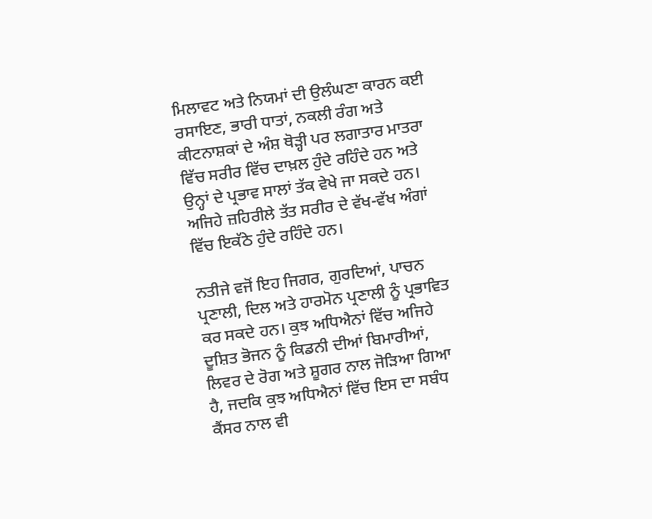ਮਿਲਾਵਟ ਅਤੇ ਨਿਯਮਾਂ ਦੀ ਉਲੰਘਣਾ ਕਾਰਨ ਕਈ ਰਸਾਇਣ, ਭਾਰੀ ਧਾਤਾਂ, ਨਕਲੀ ਰੰਗ ਅਤੇ ਕੀਟਨਾਸ਼ਕਾਂ ਦੇ ਅੰਸ਼ ਥੋੜ੍ਹੀ ਪਰ ਲਗਾਤਾਰ ਮਾਤਰਾ ਵਿੱਚ ਸਰੀਰ ਵਿੱਚ ਦਾਖ਼ਲ ਹੁੰਦੇ ਰਹਿੰਦੇ ਹਨ ਅਤੇ ਉਨ੍ਹਾਂ ਦੇ ਪ੍ਰਭਾਵ ਸਾਲਾਂ ਤੱਕ ਵੇਖੇ ਜਾ ਸਕਦੇ ਹਨ। ਅਜਿਹੇ ਜ਼ਹਿਰੀਲੇ ਤੱਤ ਸਰੀਰ ਦੇ ਵੱਖ-ਵੱਖ ਅੰਗਾਂ ਵਿੱਚ ਇਕੱਠੇ ਹੁੰਦੇ ਰਹਿੰਦੇ ਹਨ।

ਨਤੀਜੇ ਵਜੋਂ ਇਹ ਜਿਗਰ, ਗੁਰਦਿਆਂ, ਪਾਚਨ ਪ੍ਰਣਾਲੀ, ਦਿਲ ਅਤੇ ਹਾਰਮੋਨ ਪ੍ਰਣਾਲੀ ਨੂੰ ਪ੍ਰਭਾਵਿਤ ਕਰ ਸਕਦੇ ਹਨ। ਕੁਝ ਅਧਿਐਨਾਂ ਵਿੱਚ ਅਜਿਹੇ ਦੂਸ਼ਿਤ ਭੋਜਨ ਨੂੰ ਕਿਡਨੀ ਦੀਆਂ ਬਿਮਾਰੀਆਂ, ਲਿਵਰ ਦੇ ਰੋਗ ਅਤੇ ਸ਼ੂਗਰ ਨਾਲ ਜੋੜਿਆ ਗਿਆ ਹੈ, ਜਦਕਿ ਕੁਝ ਅਧਿਐਨਾਂ ਵਿੱਚ ਇਸ ਦਾ ਸਬੰਧ ਕੈਂਸਰ ਨਾਲ ਵੀ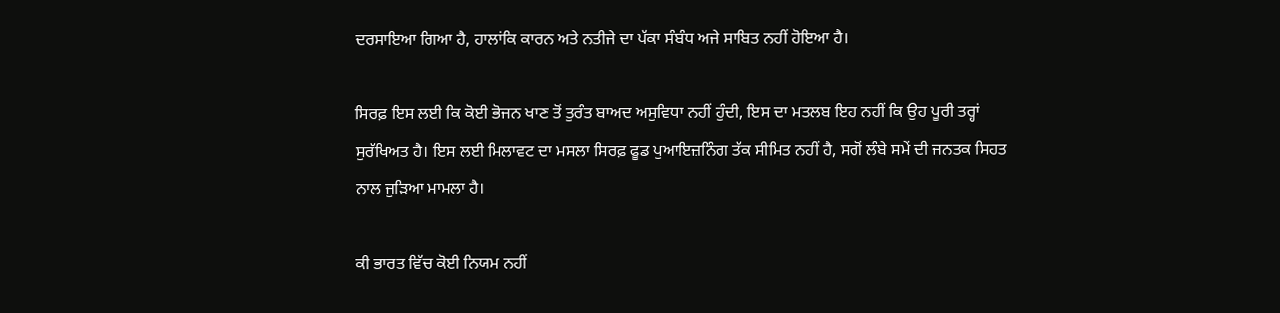ਦਰਸਾਇਆ ਗਿਆ ਹੈ, ਹਾਲਾਂਕਿ ਕਾਰਨ ਅਤੇ ਨਤੀਜੇ ਦਾ ਪੱਕਾ ਸੰਬੰਧ ਅਜੇ ਸਾਬਿਤ ਨਹੀਂ ਹੋਇਆ ਹੈ।

ਸਿਰਫ਼ ਇਸ ਲਈ ਕਿ ਕੋਈ ਭੋਜਨ ਖਾਣ ਤੋਂ ਤੁਰੰਤ ਬਾਅਦ ਅਸੁਵਿਧਾ ਨਹੀਂ ਹੁੰਦੀ, ਇਸ ਦਾ ਮਤਲਬ ਇਹ ਨਹੀਂ ਕਿ ਉਹ ਪੂਰੀ ਤਰ੍ਹਾਂ ਸੁਰੱਖਿਅਤ ਹੈ। ਇਸ ਲਈ ਮਿਲਾਵਟ ਦਾ ਮਸਲਾ ਸਿਰਫ਼ ਫੂਡ ਪੁਆਇਜ਼ਨਿੰਗ ਤੱਕ ਸੀਮਿਤ ਨਹੀਂ ਹੈ, ਸਗੋਂ ਲੰਬੇ ਸਮੇਂ ਦੀ ਜਨਤਕ ਸਿਹਤ ਨਾਲ ਜੁੜਿਆ ਮਾਮਲਾ ਹੈ।

ਕੀ ਭਾਰਤ ਵਿੱਚ ਕੋਈ ਨਿਯਮ ਨਹੀਂ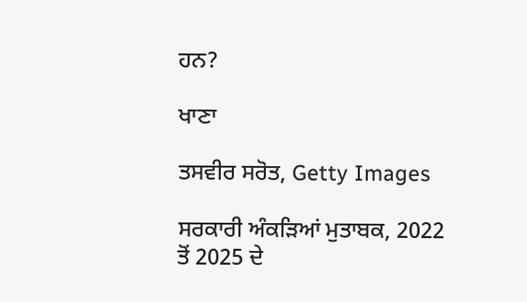ਹਨ?

ਖਾਣਾ

ਤਸਵੀਰ ਸਰੋਤ, Getty Images

ਸਰਕਾਰੀ ਅੰਕੜਿਆਂ ਮੁਤਾਬਕ, 2022 ਤੋਂ 2025 ਦੇ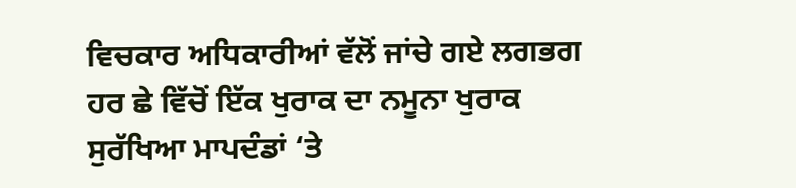ਵਿਚਕਾਰ ਅਧਿਕਾਰੀਆਂ ਵੱਲੋਂ ਜਾਂਚੇ ਗਏ ਲਗਭਗ ਹਰ ਛੇ ਵਿੱਚੋਂ ਇੱਕ ਖੁਰਾਕ ਦਾ ਨਮੂਨਾ ਖੁਰਾਕ ਸੁਰੱਖਿਆ ਮਾਪਦੰਡਾਂ ‘ਤੇ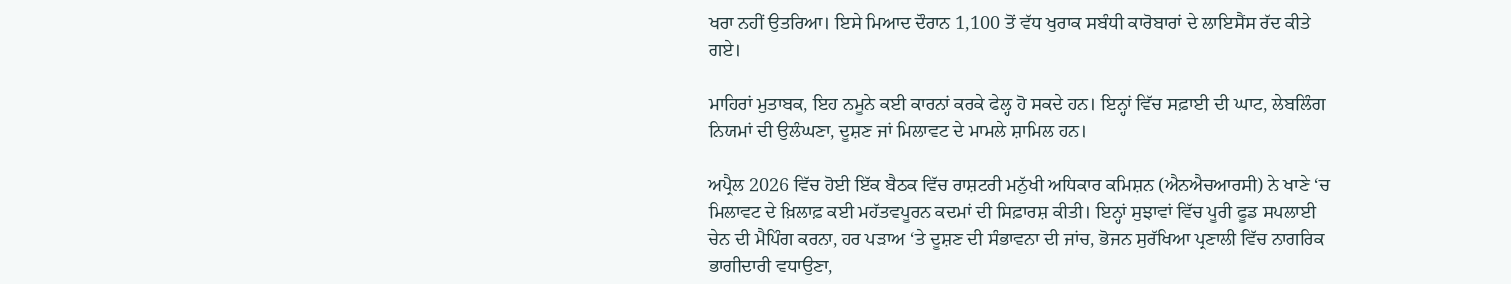ਖਰਾ ਨਹੀਂ ਉਤਰਿਆ। ਇਸੇ ਮਿਆਦ ਦੌਰਾਨ 1,100 ਤੋਂ ਵੱਧ ਖੁਰਾਕ ਸਬੰਧੀ ਕਾਰੋਬਾਰਾਂ ਦੇ ਲਾਇਸੈਂਸ ਰੱਦ ਕੀਤੇ ਗਏ।

ਮਾਹਿਰਾਂ ਮੁਤਾਬਕ, ਇਹ ਨਮੂਨੇ ਕਈ ਕਾਰਨਾਂ ਕਰਕੇ ਫੇਲ੍ਹ ਹੋ ਸਕਦੇ ਹਨ। ਇਨ੍ਹਾਂ ਵਿੱਚ ਸਫ਼ਾਈ ਦੀ ਘਾਟ, ਲੇਬਲਿੰਗ ਨਿਯਮਾਂ ਦੀ ਉਲੰਘਣਾ, ਦੂਸ਼ਣ ਜਾਂ ਮਿਲਾਵਟ ਦੇ ਮਾਮਲੇ ਸ਼ਾਮਿਲ ਹਨ।

ਅਪ੍ਰੈਲ 2026 ਵਿੱਚ ਹੋਈ ਇੱਕ ਬੈਠਕ ਵਿੱਚ ਰਾਸ਼ਟਰੀ ਮਨੁੱਖੀ ਅਧਿਕਾਰ ਕਮਿਸ਼ਨ (ਐਨਐਚਆਰਸੀ) ਨੇ ਖਾਣੇ ‘ਚ ਮਿਲਾਵਟ ਦੇ ਖ਼ਿਲਾਫ਼ ਕਈ ਮਹੱਤਵਪੂਰਨ ਕਦਮਾਂ ਦੀ ਸਿਫ਼ਾਰਸ਼ ਕੀਤੀ। ਇਨ੍ਹਾਂ ਸੁਝਾਵਾਂ ਵਿੱਚ ਪੂਰੀ ਫੂਡ ਸਪਲਾਈ ਚੇਨ ਦੀ ਮੈਪਿੰਗ ਕਰਨਾ, ਹਰ ਪੜਾਅ ‘ਤੇ ਦੂਸ਼ਣ ਦੀ ਸੰਭਾਵਨਾ ਦੀ ਜਾਂਚ, ਭੋਜਨ ਸੁਰੱਖਿਆ ਪ੍ਰਣਾਲੀ ਵਿੱਚ ਨਾਗਰਿਕ ਭਾਗੀਦਾਰੀ ਵਧਾਉਣਾ,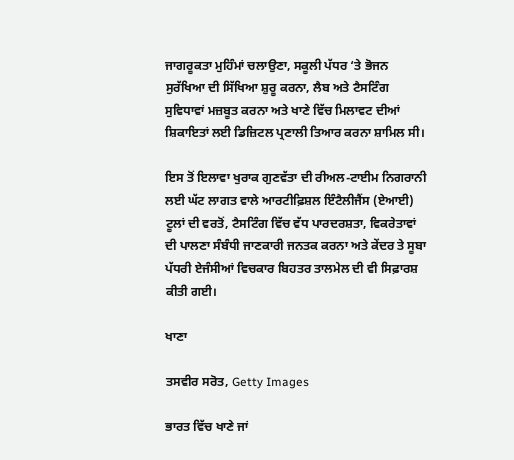ਜਾਗਰੂਕਤਾ ਮੁਹਿੰਮਾਂ ਚਲਾਉਣਾ, ਸਕੂਲੀ ਪੱਧਰ ‘ਤੇ ਭੋਜਨ ਸੁਰੱਖਿਆ ਦੀ ਸਿੱਖਿਆ ਸ਼ੁਰੂ ਕਰਨਾ, ਲੈਬ ਅਤੇ ਟੈਸਟਿੰਗ ਸੁਵਿਧਾਵਾਂ ਮਜ਼ਬੂਤ ਕਰਨਾ ਅਤੇ ਖਾਣੇ ਵਿੱਚ ਮਿਲਾਵਟ ਦੀਆਂ ਸ਼ਿਕਾਇਤਾਂ ਲਈ ਡਿਜ਼ਿਟਲ ਪ੍ਰਣਾਲੀ ਤਿਆਰ ਕਰਨਾ ਸ਼ਾਮਿਲ ਸੀ।

ਇਸ ਤੋਂ ਇਲਾਵਾ ਖੁਰਾਕ ਗੁਣਵੱਤਾ ਦੀ ਰੀਅਲ-ਟਾਈਮ ਨਿਗਰਾਨੀ ਲਈ ਘੱਟ ਲਾਗਤ ਵਾਲੇ ਆਰਟੀਫ਼ਿਸ਼ਲ ਇੰਟੈਲੀਜੈਂਸ (ਏਆਈ) ਟੂਲਾਂ ਦੀ ਵਰਤੋਂ, ਟੈਸਟਿੰਗ ਵਿੱਚ ਵੱਧ ਪਾਰਦਰਸ਼ਤਾ, ਵਿਕਰੇਤਾਵਾਂ ਦੀ ਪਾਲਣਾ ਸੰਬੰਧੀ ਜਾਣਕਾਰੀ ਜਨਤਕ ਕਰਨਾ ਅਤੇ ਕੇਂਦਰ ਤੇ ਸੂਬਾ ਪੱਧਰੀ ਏਜੰਸੀਆਂ ਵਿਚਕਾਰ ਬਿਹਤਰ ਤਾਲਮੇਲ ਦੀ ਵੀ ਸਿਫ਼ਾਰਸ਼ ਕੀਤੀ ਗਈ।

ਖਾਣਾ

ਤਸਵੀਰ ਸਰੋਤ, Getty Images

ਭਾਰਤ ਵਿੱਚ ਖਾਣੇ ਜਾਂ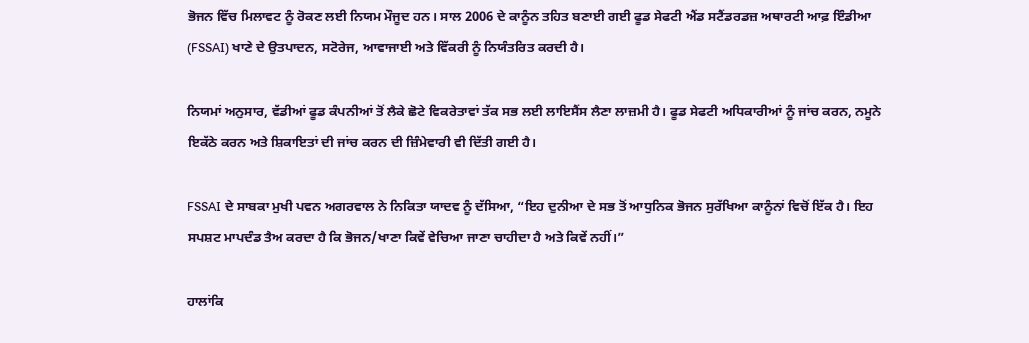ਭੋਜਨ ਵਿੱਚ ਮਿਲਾਵਟ ਨੂੰ ਰੋਕਣ ਲਈ ਨਿਯਮ ਮੌਜੂਦ ਹਨ। ਸਾਲ 2006 ਦੇ ਕਾਨੂੰਨ ਤਹਿਤ ਬਣਾਈ ਗਈ ਫੂਡ ਸੇਫਟੀ ਐਂਡ ਸਟੈਂਡਰਡਜ਼ ਅਥਾਰਟੀ ਆਫ਼ ਇੰਡੀਆ (FSSAI) ਖਾਣੇ ਦੇ ਉਤਪਾਦਨ, ਸਟੋਰੇਜ, ਆਵਾਜਾਈ ਅਤੇ ਵਿੱਕਰੀ ਨੂੰ ਨਿਯੰਤਰਿਤ ਕਰਦੀ ਹੈ।

ਨਿਯਮਾਂ ਅਨੁਸਾਰ, ਵੱਡੀਆਂ ਫੂਡ ਕੰਪਨੀਆਂ ਤੋਂ ਲੈਕੇ ਛੋਟੇ ਵਿਕਰੇਤਾਵਾਂ ਤੱਕ ਸਭ ਲਈ ਲਾਇਸੈਂਸ ਲੈਣਾ ਲਾਜ਼ਮੀ ਹੈ। ਫੂਡ ਸੇਫਟੀ ਅਧਿਕਾਰੀਆਂ ਨੂੰ ਜਾਂਚ ਕਰਨ, ਨਮੂਨੇ ਇਕੱਠੇ ਕਰਨ ਅਤੇ ਸ਼ਿਕਾਇਤਾਂ ਦੀ ਜਾਂਚ ਕਰਨ ਦੀ ਜ਼ਿੰਮੇਵਾਰੀ ਵੀ ਦਿੱਤੀ ਗਈ ਹੈ।

FSSAI ਦੇ ਸਾਬਕਾ ਮੁਖੀ ਪਵਨ ਅਗਰਵਾਲ ਨੇ ਨਿਕਿਤਾ ਯਾਦਵ ਨੂੰ ਦੱਸਿਆ, “ਇਹ ਦੁਨੀਆ ਦੇ ਸਭ ਤੋਂ ਆਧੁਨਿਕ ਭੋਜਨ ਸੁਰੱਖਿਆ ਕਾਨੂੰਨਾਂ ਵਿਚੋਂ ਇੱਕ ਹੈ। ਇਹ ਸਪਸ਼ਟ ਮਾਪਦੰਡ ਤੈਅ ਕਰਦਾ ਹੈ ਕਿ ਭੋਜਨ/ਖਾਣਾ ਕਿਵੇਂ ਵੇਚਿਆ ਜਾਣਾ ਚਾਹੀਦਾ ਹੈ ਅਤੇ ਕਿਵੇਂ ਨਹੀਂ।”

ਹਾਲਾਂਕਿ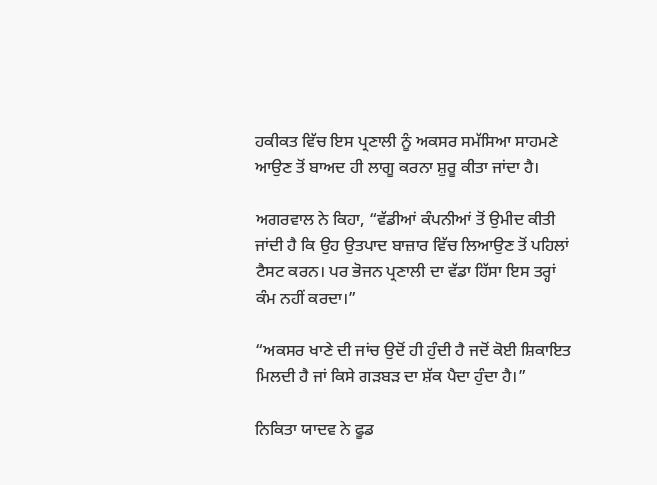ਹਕੀਕਤ ਵਿੱਚ ਇਸ ਪ੍ਰਣਾਲੀ ਨੂੰ ਅਕਸਰ ਸਮੱਸਿਆ ਸਾਹਮਣੇ ਆਉਣ ਤੋਂ ਬਾਅਦ ਹੀ ਲਾਗੂ ਕਰਨਾ ਸ਼ੁਰੂ ਕੀਤਾ ਜਾਂਦਾ ਹੈ।

ਅਗਰਵਾਲ ਨੇ ਕਿਹਾ, “ਵੱਡੀਆਂ ਕੰਪਨੀਆਂ ਤੋਂ ਉਮੀਦ ਕੀਤੀ ਜਾਂਦੀ ਹੈ ਕਿ ਉਹ ਉਤਪਾਦ ਬਾਜ਼ਾਰ ਵਿੱਚ ਲਿਆਉਣ ਤੋਂ ਪਹਿਲਾਂ ਟੈਸਟ ਕਰਨ। ਪਰ ਭੋਜਨ ਪ੍ਰਣਾਲੀ ਦਾ ਵੱਡਾ ਹਿੱਸਾ ਇਸ ਤਰ੍ਹਾਂ ਕੰਮ ਨਹੀਂ ਕਰਦਾ।”

“ਅਕਸਰ ਖਾਣੇ ਦੀ ਜਾਂਚ ਉਦੋਂ ਹੀ ਹੁੰਦੀ ਹੈ ਜਦੋਂ ਕੋਈ ਸ਼ਿਕਾਇਤ ਮਿਲਦੀ ਹੈ ਜਾਂ ਕਿਸੇ ਗੜਬੜ ਦਾ ਸ਼ੱਕ ਪੈਦਾ ਹੁੰਦਾ ਹੈ।”

ਨਿਕਿਤਾ ਯਾਦਵ ਨੇ ਫੂਡ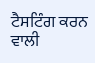ਟੈਸਟਿੰਗ ਕਰਨ ਵਾਲੀ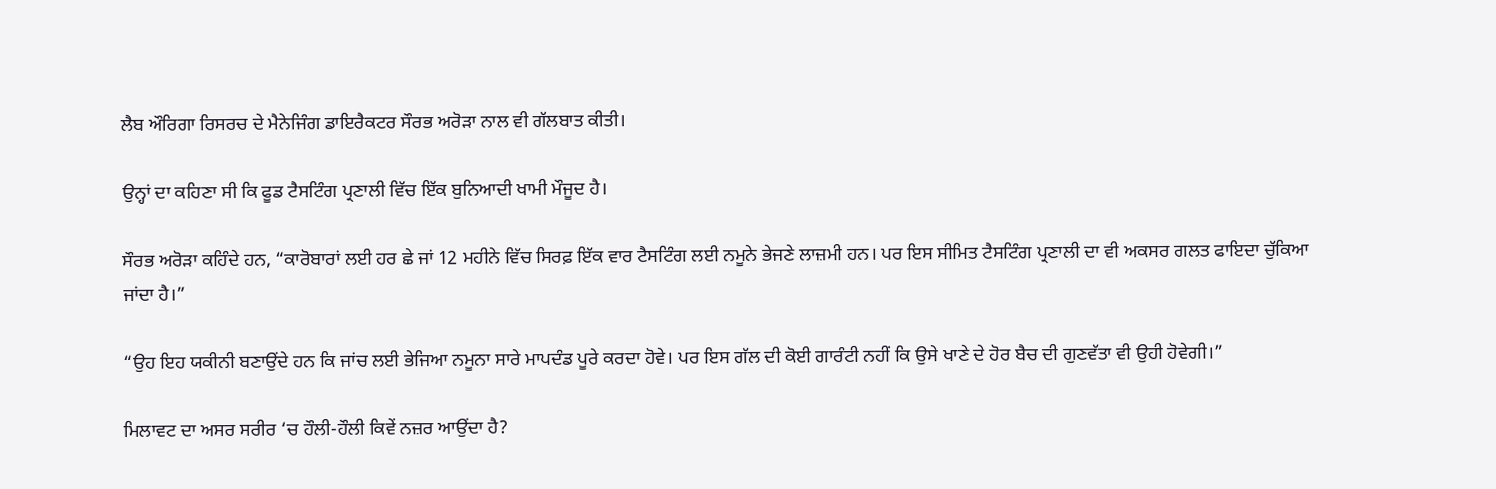ਲੈਬ ਔਰਿਗਾ ਰਿਸਰਚ ਦੇ ਮੈਨੇਜਿੰਗ ਡਾਇਰੈਕਟਰ ਸੌਰਭ ਅਰੋੜਾ ਨਾਲ ਵੀ ਗੱਲਬਾਤ ਕੀਤੀ।

ਉਨ੍ਹਾਂ ਦਾ ਕਹਿਣਾ ਸੀ ਕਿ ਫੂਡ ਟੈਸਟਿੰਗ ਪ੍ਰਣਾਲੀ ਵਿੱਚ ਇੱਕ ਬੁਨਿਆਦੀ ਖਾਮੀ ਮੌਜੂਦ ਹੈ।

ਸੌਰਭ ਅਰੋੜਾ ਕਹਿੰਦੇ ਹਨ, “ਕਾਰੋਬਾਰਾਂ ਲਈ ਹਰ ਛੇ ਜਾਂ 12 ਮਹੀਨੇ ਵਿੱਚ ਸਿਰਫ਼ ਇੱਕ ਵਾਰ ਟੈਸਟਿੰਗ ਲਈ ਨਮੂਨੇ ਭੇਜਣੇ ਲਾਜ਼ਮੀ ਹਨ। ਪਰ ਇਸ ਸੀਮਿਤ ਟੈਸਟਿੰਗ ਪ੍ਰਣਾਲੀ ਦਾ ਵੀ ਅਕਸਰ ਗਲਤ ਫਾਇਦਾ ਚੁੱਕਿਆ ਜਾਂਦਾ ਹੈ।”

“ਉਹ ਇਹ ਯਕੀਨੀ ਬਣਾਉਂਦੇ ਹਨ ਕਿ ਜਾਂਚ ਲਈ ਭੇਜਿਆ ਨਮੂਨਾ ਸਾਰੇ ਮਾਪਦੰਡ ਪੂਰੇ ਕਰਦਾ ਹੋਵੇ। ਪਰ ਇਸ ਗੱਲ ਦੀ ਕੋਈ ਗਾਰੰਟੀ ਨਹੀਂ ਕਿ ਉਸੇ ਖਾਣੇ ਦੇ ਹੋਰ ਬੈਚ ਦੀ ਗੁਣਵੱਤਾ ਵੀ ਉਹੀ ਹੋਵੇਗੀ।”

ਮਿਲਾਵਟ ਦਾ ਅਸਰ ਸਰੀਰ ‘ਚ ਹੌਲੀ-ਹੌਲੀ ਕਿਵੇਂ ਨਜ਼ਰ ਆਉਂਦਾ ਹੈ?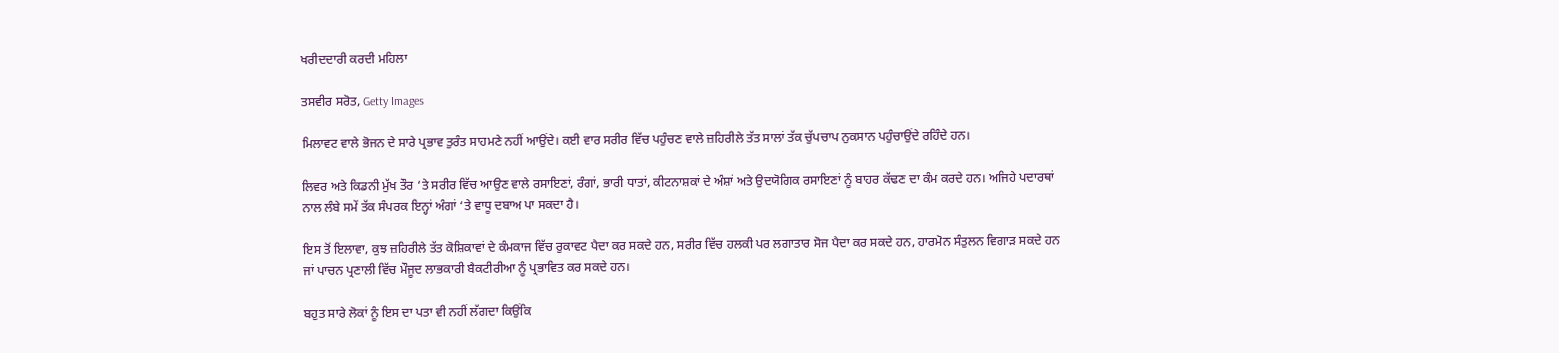ਖਰੀਦਦਾਰੀ ਕਰਦੀ ਮਹਿਲਾ

ਤਸਵੀਰ ਸਰੋਤ, Getty Images

ਮਿਲਾਵਟ ਵਾਲੇ ਭੋਜਨ ਦੇ ਸਾਰੇ ਪ੍ਰਭਾਵ ਤੁਰੰਤ ਸਾਹਮਣੇ ਨਹੀਂ ਆਉਂਦੇ। ਕਈ ਵਾਰ ਸਰੀਰ ਵਿੱਚ ਪਹੁੰਚਣ ਵਾਲੇ ਜ਼ਹਿਰੀਲੇ ਤੱਤ ਸਾਲਾਂ ਤੱਕ ਚੁੱਪਚਾਪ ਨੁਕਸਾਨ ਪਹੁੰਚਾਉਂਦੇ ਰਹਿੰਦੇ ਹਨ।

ਲਿਵਰ ਅਤੇ ਕਿਡਨੀ ਮੁੱਖ ਤੌਰ ‘ਤੇ ਸਰੀਰ ਵਿੱਚ ਆਉਣ ਵਾਲੇ ਰਸਾਇਣਾਂ, ਰੰਗਾਂ, ਭਾਰੀ ਧਾਤਾਂ, ਕੀਟਨਾਸ਼ਕਾਂ ਦੇ ਅੰਸ਼ਾਂ ਅਤੇ ਉਦਯੋਗਿਕ ਰਸਾਇਣਾਂ ਨੂੰ ਬਾਹਰ ਕੱਢਣ ਦਾ ਕੰਮ ਕਰਦੇ ਹਨ। ਅਜਿਹੇ ਪਦਾਰਥਾਂ ਨਾਲ ਲੰਬੇ ਸਮੇਂ ਤੱਕ ਸੰਪਰਕ ਇਨ੍ਹਾਂ ਅੰਗਾਂ ‘ਤੇ ਵਾਧੂ ਦਬਾਅ ਪਾ ਸਕਦਾ ਹੈ।

ਇਸ ਤੋਂ ਇਲਾਵਾ, ਕੁਝ ਜ਼ਹਿਰੀਲੇ ਤੱਤ ਕੋਸ਼ਿਕਾਵਾਂ ਦੇ ਕੰਮਕਾਜ ਵਿੱਚ ਰੁਕਾਵਟ ਪੈਦਾ ਕਰ ਸਕਦੇ ਹਨ, ਸਰੀਰ ਵਿੱਚ ਹਲਕੀ ਪਰ ਲਗਾਤਾਰ ਸੋਜ ਪੈਦਾ ਕਰ ਸਕਦੇ ਹਨ, ਹਾਰਮੋਨ ਸੰਤੁਲਨ ਵਿਗਾੜ ਸਕਦੇ ਹਨ ਜਾਂ ਪਾਚਨ ਪ੍ਰਣਾਲੀ ਵਿੱਚ ਮੌਜੂਦ ਲਾਭਕਾਰੀ ਬੈਕਟੀਰੀਆ ਨੂੰ ਪ੍ਰਭਾਵਿਤ ਕਰ ਸਕਦੇ ਹਨ।

ਬਹੁਤ ਸਾਰੇ ਲੋਕਾਂ ਨੂੰ ਇਸ ਦਾ ਪਤਾ ਵੀ ਨਹੀਂ ਲੱਗਦਾ ਕਿਉਂਕਿ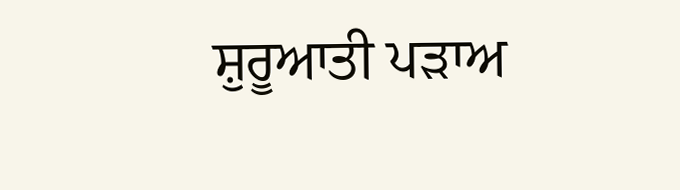ਸ਼ੁਰੂਆਤੀ ਪੜਾਅ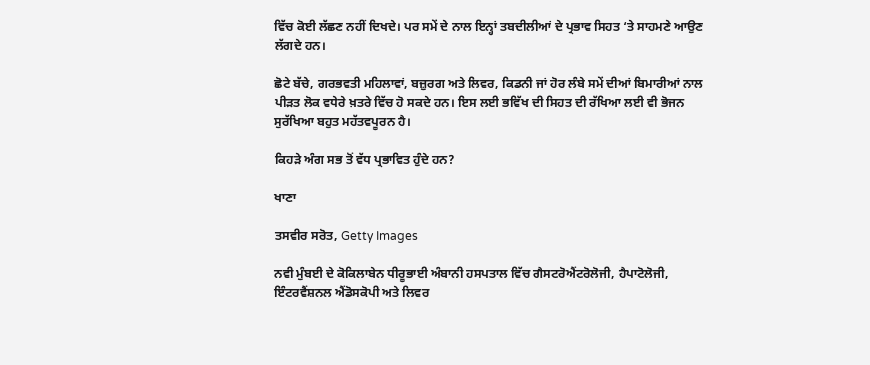ਵਿੱਚ ਕੋਈ ਲੱਛਣ ਨਹੀਂ ਦਿਖਦੇ। ਪਰ ਸਮੇਂ ਦੇ ਨਾਲ ਇਨ੍ਹਾਂ ਤਬਦੀਲੀਆਂ ਦੇ ਪ੍ਰਭਾਵ ਸਿਹਤ ‘ਤੇ ਸਾਹਮਣੇ ਆਉਣ ਲੱਗਦੇ ਹਨ।

ਛੋਟੇ ਬੱਚੇ, ਗਰਭਵਤੀ ਮਹਿਲਾਵਾਂ, ਬਜ਼ੁਰਗ ਅਤੇ ਲਿਵਰ, ਕਿਡਨੀ ਜਾਂ ਹੋਰ ਲੰਬੇ ਸਮੇਂ ਦੀਆਂ ਬਿਮਾਰੀਆਂ ਨਾਲ ਪੀੜਤ ਲੋਕ ਵਧੇਰੇ ਖ਼ਤਰੇ ਵਿੱਚ ਹੋ ਸਕਦੇ ਹਨ। ਇਸ ਲਈ ਭਵਿੱਖ ਦੀ ਸਿਹਤ ਦੀ ਰੱਖਿਆ ਲਈ ਵੀ ਭੋਜਨ ਸੁਰੱਖਿਆ ਬਹੁਤ ਮਹੱਤਵਪੂਰਨ ਹੈ।

ਕਿਹੜੇ ਅੰਗ ਸਭ ਤੋਂ ਵੱਧ ਪ੍ਰਭਾਵਿਤ ਹੁੰਦੇ ਹਨ?

ਖਾਣਾ

ਤਸਵੀਰ ਸਰੋਤ, Getty Images

ਨਵੀ ਮੁੰਬਈ ਦੇ ਕੋਕਿਲਾਬੇਨ ਧੀਰੂਭਾਈ ਅੰਬਾਨੀ ਹਸਪਤਾਲ ਵਿੱਚ ਗੈਸਟਰੋਐਂਟਰੋਲੋਜੀ, ਹੈਪਾਟੋਲੋਜੀ, ਇੰਟਰਵੈਂਸ਼ਨਲ ਐਂਡੋਸਕੋਪੀ ਅਤੇ ਲਿਵਰ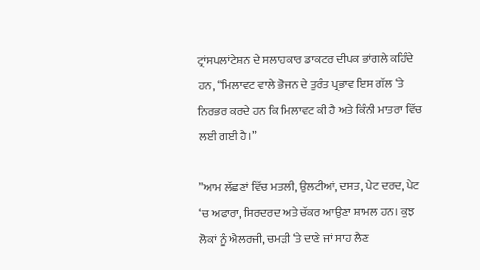ਟ੍ਰਾਂਸਪਲਾਂਟੇਸ਼ਨ ਦੇ ਸਲਾਹਕਾਰ ਡਾਕਟਰ ਦੀਪਕ ਭਾਂਗਲੇ ਕਹਿੰਦੇ ਹਨ, “ਮਿਲਾਵਟ ਵਾਲੇ ਭੋਜਨ ਦੇ ਤੁਰੰਤ ਪ੍ਰਭਾਵ ਇਸ ਗੱਲ ‘ਤੇ ਨਿਰਭਰ ਕਰਦੇ ਹਨ ਕਿ ਮਿਲਾਵਟ ਕੀ ਹੈ ਅਤੇ ਕਿੰਨੀ ਮਾਤਰਾ ਵਿੱਚ ਲਈ ਗਈ ਹੈ।”

”ਆਮ ਲੱਛਣਾਂ ਵਿੱਚ ਮਤਲੀ, ਉਲਟੀਆਂ, ਦਸਤ, ਪੇਟ ਦਰਦ, ਪੇਟ ‘ਚ ਅਫਾਰਾ, ਸਿਰਦਰਦ ਅਤੇ ਚੱਕਰ ਆਉਣਾ ਸ਼ਾਮਲ ਹਨ। ਕੁਝ ਲੋਕਾਂ ਨੂੰ ਐਲਰਜੀ, ਚਮੜੀ ‘ਤੇ ਦਾਣੇ ਜਾਂ ਸਾਹ ਲੈਣ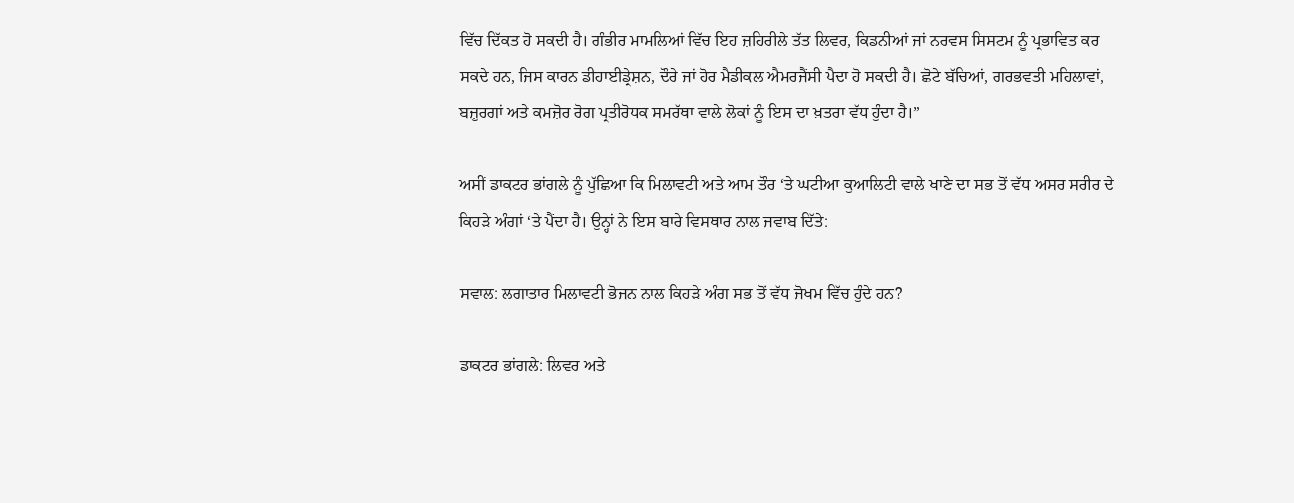ਵਿੱਚ ਦਿੱਕਤ ਹੋ ਸਕਦੀ ਹੈ। ਗੰਭੀਰ ਮਾਮਲਿਆਂ ਵਿੱਚ ਇਹ ਜ਼ਹਿਰੀਲੇ ਤੱਤ ਲਿਵਰ, ਕਿਡਨੀਆਂ ਜਾਂ ਨਰਵਸ ਸਿਸਟਮ ਨੂੰ ਪ੍ਰਭਾਵਿਤ ਕਰ ਸਕਦੇ ਹਨ, ਜਿਸ ਕਾਰਨ ਡੀਹਾਈਡ੍ਰੇਸ਼ਨ, ਦੌਰੇ ਜਾਂ ਹੋਰ ਮੈਡੀਕਲ ਐਮਰਜੈਂਸੀ ਪੈਦਾ ਹੋ ਸਕਦੀ ਹੈ। ਛੋਟੇ ਬੱਚਿਆਂ, ਗਰਭਵਤੀ ਮਹਿਲਾਵਾਂ, ਬਜ਼ੁਰਗਾਂ ਅਤੇ ਕਮਜ਼ੋਰ ਰੋਗ ਪ੍ਰਤੀਰੋਧਕ ਸਮਰੱਥਾ ਵਾਲੇ ਲੋਕਾਂ ਨੂੰ ਇਸ ਦਾ ਖ਼ਤਰਾ ਵੱਧ ਹੁੰਦਾ ਹੈ।”

ਅਸੀਂ ਡਾਕਟਰ ਭਾਂਗਲੇ ਨੂੰ ਪੁੱਛਿਆ ਕਿ ਮਿਲਾਵਟੀ ਅਤੇ ਆਮ ਤੌਰ ‘ਤੇ ਘਟੀਆ ਕੁਆਲਿਟੀ ਵਾਲੇ ਖਾਣੇ ਦਾ ਸਭ ਤੋਂ ਵੱਧ ਅਸਰ ਸਰੀਰ ਦੇ ਕਿਹੜੇ ਅੰਗਾਂ ‘ਤੇ ਪੈਂਦਾ ਹੈ। ਉਨ੍ਹਾਂ ਨੇ ਇਸ ਬਾਰੇ ਵਿਸਥਾਰ ਨਾਲ ਜਵਾਬ ਦਿੱਤੇ:

ਸਵਾਲ: ਲਗਾਤਾਰ ਮਿਲਾਵਟੀ ਭੋਜਨ ਨਾਲ ਕਿਹੜੇ ਅੰਗ ਸਭ ਤੋਂ ਵੱਧ ਜੋਖਮ ਵਿੱਚ ਹੁੰਦੇ ਹਨ?

ਡਾਕਟਰ ਭਾਂਗਲੇ: ਲਿਵਰ ਅਤੇ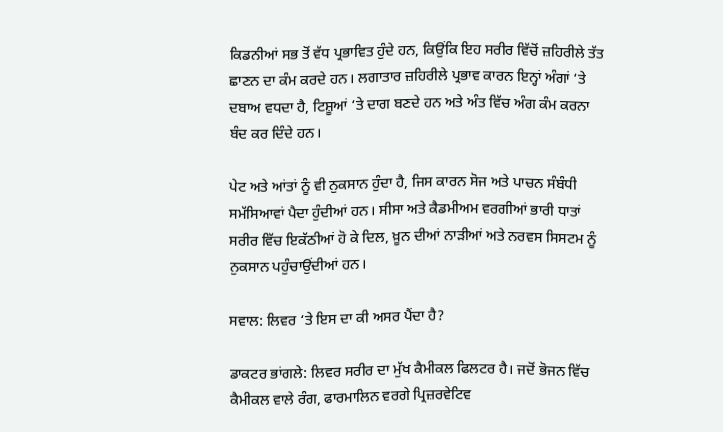ਕਿਡਨੀਆਂ ਸਭ ਤੋਂ ਵੱਧ ਪ੍ਰਭਾਵਿਤ ਹੁੰਦੇ ਹਨ, ਕਿਉਂਕਿ ਇਹ ਸਰੀਰ ਵਿੱਚੋਂ ਜ਼ਹਿਰੀਲੇ ਤੱਤ ਛਾਣਨ ਦਾ ਕੰਮ ਕਰਦੇ ਹਨ। ਲਗਾਤਾਰ ਜ਼ਹਿਰੀਲੇ ਪ੍ਰਭਾਵ ਕਾਰਨ ਇਨ੍ਹਾਂ ਅੰਗਾਂ ‘ਤੇ ਦਬਾਅ ਵਧਦਾ ਹੈ, ਟਿਸ਼ੂਆਂ ‘ਤੇ ਦਾਗ ਬਣਦੇ ਹਨ ਅਤੇ ਅੰਤ ਵਿੱਚ ਅੰਗ ਕੰਮ ਕਰਨਾ ਬੰਦ ਕਰ ਦਿੰਦੇ ਹਨ।

ਪੇਟ ਅਤੇ ਆਂਤਾਂ ਨੂੰ ਵੀ ਨੁਕਸਾਨ ਹੁੰਦਾ ਹੈ, ਜਿਸ ਕਾਰਨ ਸੋਜ ਅਤੇ ਪਾਚਨ ਸੰਬੰਧੀ ਸਮੱਸਿਆਵਾਂ ਪੈਦਾ ਹੁੰਦੀਆਂ ਹਨ। ਸੀਸਾ ਅਤੇ ਕੈਡਮੀਅਮ ਵਰਗੀਆਂ ਭਾਰੀ ਧਾਤਾਂ ਸਰੀਰ ਵਿੱਚ ਇਕੱਠੀਆਂ ਹੋ ਕੇ ਦਿਲ, ਖ਼ੂਨ ਦੀਆਂ ਨਾੜੀਆਂ ਅਤੇ ਨਰਵਸ ਸਿਸਟਮ ਨੂੰ ਨੁਕਸਾਨ ਪਹੁੰਚਾਉਂਦੀਆਂ ਹਨ।

ਸਵਾਲ: ਲਿਵਰ ‘ਤੇ ਇਸ ਦਾ ਕੀ ਅਸਰ ਪੈਂਦਾ ਹੈ?

ਡਾਕਟਰ ਭਾਂਗਲੇ: ਲਿਵਰ ਸਰੀਰ ਦਾ ਮੁੱਖ ਕੈਮੀਕਲ ਫਿਲਟਰ ਹੈ। ਜਦੋਂ ਭੋਜਨ ਵਿੱਚ ਕੈਮੀਕਲ ਵਾਲੇ ਰੰਗ, ਫਾਰਮਾਲਿਨ ਵਰਗੇ ਪ੍ਰਿਜ਼ਰਵੇਟਿਵ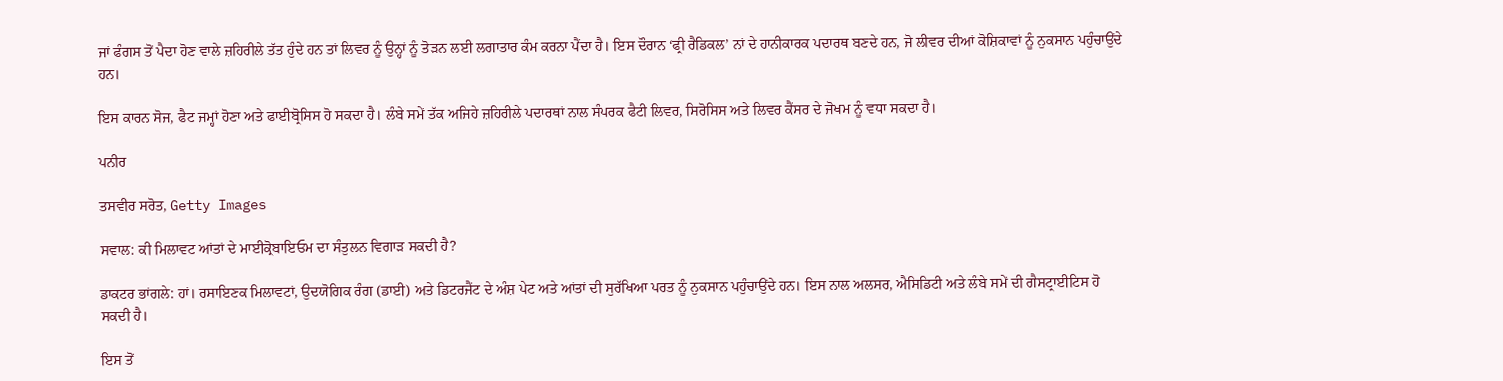ਜਾਂ ਫੰਗਸ ਤੋਂ ਪੈਦਾ ਹੋਣ ਵਾਲੇ ਜ਼ਹਿਰੀਲੇ ਤੱਤ ਹੁੰਦੇ ਹਨ ਤਾਂ ਲਿਵਰ ਨੂੰ ਉਨ੍ਹਾਂ ਨੂੰ ਤੋੜਨ ਲਈ ਲਗਾਤਾਰ ਕੰਮ ਕਰਨਾ ਪੈਂਦਾ ਹੈ। ਇਸ ਦੌਰਾਨ ‘ਫ੍ਰੀ ਰੈਡਿਕਲ’ ਨਾਂ ਦੇ ਹਾਨੀਕਾਰਕ ਪਦਾਰਥ ਬਣਦੇ ਹਨ, ਜੋ ਲੀਵਰ ਦੀਆਂ ਕੋਸ਼ਿਕਾਵਾਂ ਨੂੰ ਨੁਕਸਾਨ ਪਹੁੰਚਾਉਂਦੇ ਹਨ।

ਇਸ ਕਾਰਨ ਸੋਜ, ਫੈਟ ਜਮ੍ਹਾਂ ਹੋਣਾ ਅਤੇ ਫਾਈਬ੍ਰੋਸਿਸ ਹੋ ਸਕਦਾ ਹੈ। ਲੰਬੇ ਸਮੇਂ ਤੱਕ ਅਜਿਹੇ ਜ਼ਹਿਰੀਲੇ ਪਦਾਰਥਾਂ ਨਾਲ ਸੰਪਰਕ ਫੈਟੀ ਲਿਵਰ, ਸਿਰੋਸਿਸ ਅਤੇ ਲਿਵਰ ਕੈਂਸਰ ਦੇ ਜੋਖਮ ਨੂੰ ਵਧਾ ਸਕਦਾ ਹੈ।

ਪਨੀਰ

ਤਸਵੀਰ ਸਰੋਤ, Getty Images

ਸਵਾਲ: ਕੀ ਮਿਲਾਵਟ ਆਂਤਾਂ ਦੇ ਮਾਈਕ੍ਰੋਬਾਇਓਮ ਦਾ ਸੰਤੁਲਨ ਵਿਗਾੜ ਸਕਦੀ ਹੈ?

ਡਾਕਟਰ ਭਾਂਗਲੇ: ਹਾਂ। ਰਸਾਇਣਕ ਮਿਲਾਵਟਾਂ, ਉਦਯੋਗਿਕ ਰੰਗ (ਡਾਈ) ਅਤੇ ਡਿਟਰਜੈਂਟ ਦੇ ਅੰਸ਼ ਪੇਟ ਅਤੇ ਆਂਤਾਂ ਦੀ ਸੁਰੱਖਿਆ ਪਰਤ ਨੂੰ ਨੁਕਸਾਨ ਪਹੁੰਚਾਉਂਦੇ ਹਨ। ਇਸ ਨਾਲ ਅਲਸਰ, ਐਸਿਡਿਟੀ ਅਤੇ ਲੰਬੇ ਸਮੇਂ ਦੀ ਗੈਸਟ੍ਰਾਈਟਿਸ ਹੋ ਸਕਦੀ ਹੈ।

ਇਸ ਤੋਂ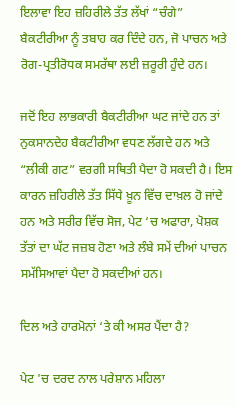ਇਲਾਵਾ ਇਹ ਜ਼ਹਿਰੀਲੇ ਤੱਤ ਲੱਖਾਂ “ਚੰਗੇ” ਬੈਕਟੀਰੀਆ ਨੂੰ ਤਬਾਹ ਕਰ ਦਿੰਦੇ ਹਨ, ਜੋ ਪਾਚਨ ਅਤੇ ਰੋਗ-ਪ੍ਰਤੀਰੋਧਕ ਸਮਰੱਥਾ ਲਈ ਜ਼ਰੂਰੀ ਹੁੰਦੇ ਹਨ।

ਜਦੋਂ ਇਹ ਲਾਭਕਾਰੀ ਬੈਕਟੀਰੀਆ ਘਟ ਜਾਂਦੇ ਹਨ ਤਾਂ ਨੁਕਸਾਨਦੇਹ ਬੈਕਟੀਰੀਆ ਵਧਣ ਲੱਗਦੇ ਹਨ ਅਤੇ “ਲੀਕੀ ਗਟ” ਵਰਗੀ ਸਥਿਤੀ ਪੈਦਾ ਹੋ ਸਕਦੀ ਹੈ। ਇਸ ਕਾਰਨ ਜ਼ਹਿਰੀਲੇ ਤੱਤ ਸਿੱਧੇ ਖ਼ੂਨ ਵਿੱਚ ਦਾਖ਼ਲ ਹੋ ਜਾਂਦੇ ਹਨ ਅਤੇ ਸਰੀਰ ਵਿੱਚ ਸੋਜ, ਪੇਟ ‘ਚ ਅਫਾਰਾ, ਪੋਸ਼ਕ ਤੱਤਾਂ ਦਾ ਘੱਟ ਜਜ਼ਬ ਹੋਣਾ ਅਤੇ ਲੰਬੇ ਸਮੇਂ ਦੀਆਂ ਪਾਚਨ ਸਮੱਸਿਆਵਾਂ ਪੈਦਾ ਹੋ ਸਕਦੀਆਂ ਹਨ।

ਦਿਲ ਅਤੇ ਹਾਰਮੋਨਾਂ ‘ਤੇ ਕੀ ਅਸਰ ਪੈਂਦਾ ਹੈ?

ਪੇਟ 'ਚ ਦਰਦ ਨਾਲ ਪਰੇਸ਼ਾਨ ਮਹਿਲਾ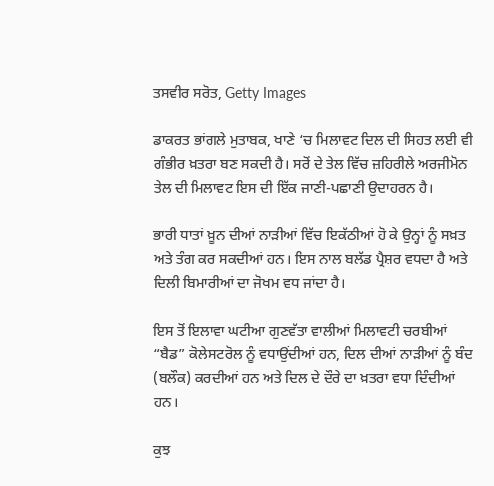ਤਸਵੀਰ ਸਰੋਤ, Getty Images

ਡਾਕਰਤ ਭਾਂਗਲੇ ਮੁਤਾਬਕ, ਖਾਣੇ ‘ਚ ਮਿਲਾਵਟ ਦਿਲ ਦੀ ਸਿਹਤ ਲਈ ਵੀ ਗੰਭੀਰ ਖ਼ਤਰਾ ਬਣ ਸਕਦੀ ਹੈ। ਸਰੋਂ ਦੇ ਤੇਲ ਵਿੱਚ ਜ਼ਹਿਰੀਲੇ ਅਰਜੀਮੋਨ ਤੇਲ ਦੀ ਮਿਲਾਵਟ ਇਸ ਦੀ ਇੱਕ ਜਾਣੀ-ਪਛਾਣੀ ਉਦਾਹਰਨ ਹੈ।

ਭਾਰੀ ਧਾਤਾਂ ਖ਼ੂਨ ਦੀਆਂ ਨਾੜੀਆਂ ਵਿੱਚ ਇਕੱਠੀਆਂ ਹੋ ਕੇ ਉਨ੍ਹਾਂ ਨੂੰ ਸਖ਼ਤ ਅਤੇ ਤੰਗ ਕਰ ਸਕਦੀਆਂ ਹਨ। ਇਸ ਨਾਲ ਬਲੱਡ ਪ੍ਰੈਸ਼ਰ ਵਧਦਾ ਹੈ ਅਤੇ ਦਿਲੀ ਬਿਮਾਰੀਆਂ ਦਾ ਜੋਖਮ ਵਧ ਜਾਂਦਾ ਹੈ।

ਇਸ ਤੋਂ ਇਲਾਵਾ ਘਟੀਆ ਗੁਣਵੱਤਾ ਵਾਲੀਆਂ ਮਿਲਾਵਟੀ ਚਰਬੀਆਂ “ਬੈਡ” ਕੋਲੇਸਟਰੋਲ ਨੂੰ ਵਧਾਉਂਦੀਆਂ ਹਨ, ਦਿਲ ਦੀਆਂ ਨਾੜੀਆਂ ਨੂੰ ਬੰਦ (ਬਲੌਕ) ਕਰਦੀਆਂ ਹਨ ਅਤੇ ਦਿਲ ਦੇ ਦੌਰੇ ਦਾ ਖ਼ਤਰਾ ਵਧਾ ਦਿੰਦੀਆਂ ਹਨ।

ਕੁਝ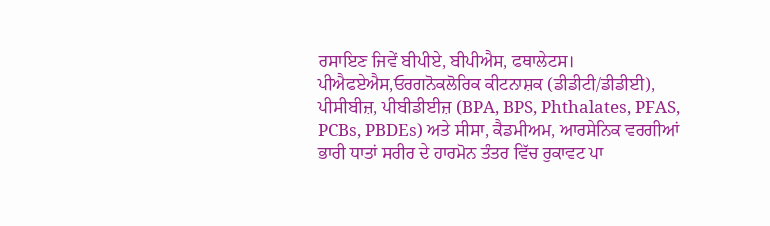ਰਸਾਇਣ ਜਿਵੇਂ ਬੀਪੀਏ, ਬੀਪੀਐਸ, ਫਥਾਲੇਟਸ। ਪੀਐਫਏਐਸ,ਓਰਗਨੋਕਲੋਰਿਕ ਕੀਟਨਾਸ਼ਕ (ਡੀਡੀਟੀ/ਡੀਡੀਈ), ਪੀਸੀਬੀਜ਼, ਪੀਬੀਡੀਈਜ਼ (BPA, BPS, Phthalates, PFAS, PCBs, PBDEs) ਅਤੇ ਸੀਸਾ, ਕੈਡਮੀਅਮ, ਆਰਸੇਨਿਕ ਵਰਗੀਆਂ ਭਾਰੀ ਧਾਤਾਂ ਸਰੀਰ ਦੇ ਹਾਰਮੋਨ ਤੰਤਰ ਵਿੱਚ ਰੁਕਾਵਟ ਪਾ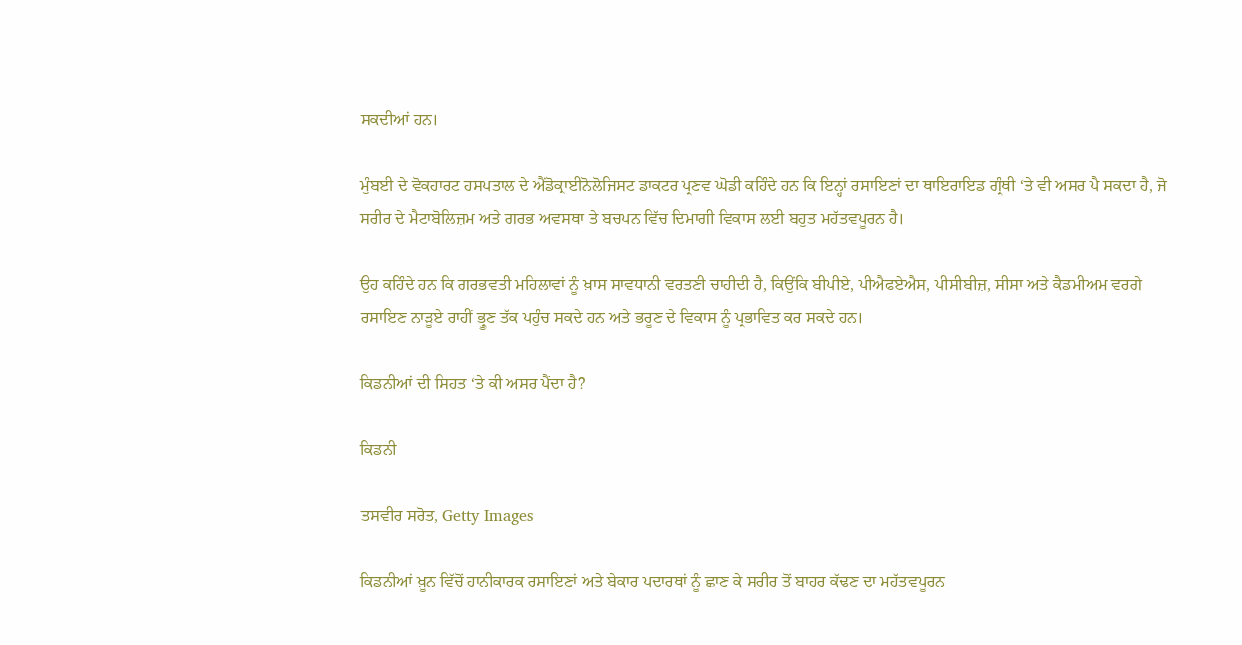ਸਕਦੀਆਂ ਹਨ।

ਮੁੰਬਈ ਦੇ ਵੋਕਹਾਰਟ ਹਸਪਤਾਲ ਦੇ ਐਂਡੋਕ੍ਰਾਈਨੋਲੋਜਿਸਟ ਡਾਕਟਰ ਪ੍ਰਣਵ ਘੋਡੀ ਕਹਿੰਦੇ ਹਨ ਕਿ ਇਨ੍ਹਾਂ ਰਸਾਇਣਾਂ ਦਾ ਥਾਇਰਾਇਡ ਗ੍ਰੰਥੀ ‘ਤੇ ਵੀ ਅਸਰ ਪੈ ਸਕਦਾ ਹੈ, ਜੋ ਸਰੀਰ ਦੇ ਮੈਟਾਬੋਲਿਜ਼ਮ ਅਤੇ ਗਰਭ ਅਵਸਥਾ ਤੇ ਬਚਪਨ ਵਿੱਚ ਦਿਮਾਗੀ ਵਿਕਾਸ ਲਈ ਬਹੁਤ ਮਹੱਤਵਪੂਰਨ ਹੈ।

ਉਹ ਕਹਿੰਦੇ ਹਨ ਕਿ ਗਰਭਵਤੀ ਮਹਿਲਾਵਾਂ ਨੂੰ ਖ਼ਾਸ ਸਾਵਧਾਨੀ ਵਰਤਣੀ ਚਾਹੀਦੀ ਹੈ, ਕਿਉਂਕਿ ਬੀਪੀਏ, ਪੀਐਫਏਐਸ, ਪੀਸੀਬੀਜ਼, ਸੀਸਾ ਅਤੇ ਕੈਡਮੀਅਮ ਵਰਗੇ ਰਸਾਇਣ ਨਾੜੂਏ ਰਾਹੀਂ ਭ੍ਰੂਣ ਤੱਕ ਪਹੁੰਚ ਸਕਦੇ ਹਨ ਅਤੇ ਭਰੂਣ ਦੇ ਵਿਕਾਸ ਨੂੰ ਪ੍ਰਭਾਵਿਤ ਕਰ ਸਕਦੇ ਹਨ।

ਕਿਡਨੀਆਂ ਦੀ ਸਿਹਤ ‘ਤੇ ਕੀ ਅਸਰ ਪੈਂਦਾ ਹੈ?

ਕਿਡਨੀ

ਤਸਵੀਰ ਸਰੋਤ, Getty Images

ਕਿਡਨੀਆਂ ਖ਼ੂਨ ਵਿੱਚੋਂ ਹਾਨੀਕਾਰਕ ਰਸਾਇਣਾਂ ਅਤੇ ਬੇਕਾਰ ਪਦਾਰਥਾਂ ਨੂੰ ਛਾਣ ਕੇ ਸਰੀਰ ਤੋਂ ਬਾਹਰ ਕੱਢਣ ਦਾ ਮਹੱਤਵਪੂਰਨ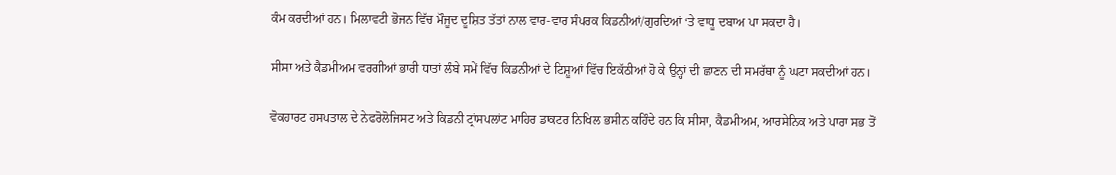ਕੰਮ ਕਰਦੀਆਂ ਹਨ। ਮਿਲਾਵਟੀ ਭੋਜਨ ਵਿੱਚ ਮੌਜੂਦ ਦੂਸ਼ਿਤ ਤੱਤਾਂ ਨਾਲ ਵਾਰ-ਵਾਰ ਸੰਪਰਕ ਕਿਡਨੀਆਂ/ਗੁਰਦਿਆਂ ‘ਤੇ ਵਾਧੂ ਦਬਾਅ ਪਾ ਸਕਦਾ ਹੈ।

ਸੀਸਾ ਅਤੇ ਕੈਡਮੀਅਮ ਵਰਗੀਆਂ ਭਾਰੀ ਧਾਤਾਂ ਲੰਬੇ ਸਮੇਂ ਵਿੱਚ ਕਿਡਨੀਆਂ ਦੇ ਟਿਸ਼ੂਆਂ ਵਿੱਚ ਇਕੱਠੀਆਂ ਹੋ ਕੇ ਉਨ੍ਹਾਂ ਦੀ ਛਾਣਨ ਦੀ ਸਮਰੱਥਾ ਨੂੰ ਘਟਾ ਸਕਦੀਆਂ ਹਨ।

ਵੋਕਹਾਰਟ ਹਸਪਤਾਲ ਦੇ ਨੇਫਰੋਲੋਜਿਸਟ ਅਤੇ ਕਿਡਨੀ ਟ੍ਰਾਂਸਪਲਾਂਟ ਮਾਹਿਰ ਡਾਕਟਰ ਨਿਖਿਲ ਭਸੀਨ ਕਹਿੰਦੇ ਹਨ ਕਿ ਸੀਸਾ, ਕੈਡਮੀਅਮ, ਆਰਸੇਨਿਕ ਅਤੇ ਪਾਰਾ ਸਭ ਤੋਂ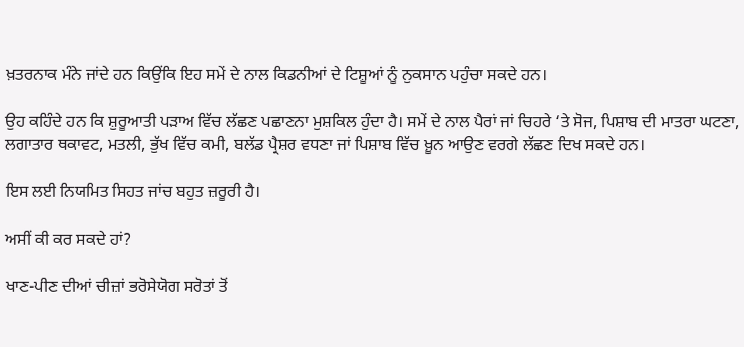ਖ਼ਤਰਨਾਕ ਮੰਨੇ ਜਾਂਦੇ ਹਨ ਕਿਉਂਕਿ ਇਹ ਸਮੇਂ ਦੇ ਨਾਲ ਕਿਡਨੀਆਂ ਦੇ ਟਿਸ਼ੂਆਂ ਨੂੰ ਨੁਕਸਾਨ ਪਹੁੰਚਾ ਸਕਦੇ ਹਨ।

ਉਹ ਕਹਿੰਦੇ ਹਨ ਕਿ ਸ਼ੁਰੂਆਤੀ ਪੜਾਅ ਵਿੱਚ ਲੱਛਣ ਪਛਾਣਨਾ ਮੁਸ਼ਕਿਲ ਹੁੰਦਾ ਹੈ। ਸਮੇਂ ਦੇ ਨਾਲ ਪੈਰਾਂ ਜਾਂ ਚਿਹਰੇ ‘ਤੇ ਸੋਜ, ਪਿਸ਼ਾਬ ਦੀ ਮਾਤਰਾ ਘਟਣਾ, ਲਗਾਤਾਰ ਥਕਾਵਟ, ਮਤਲੀ, ਭੁੱਖ ਵਿੱਚ ਕਮੀ, ਬਲੱਡ ਪ੍ਰੈਸ਼ਰ ਵਧਣਾ ਜਾਂ ਪਿਸ਼ਾਬ ਵਿੱਚ ਖ਼ੂਨ ਆਉਣ ਵਰਗੇ ਲੱਛਣ ਦਿਖ ਸਕਦੇ ਹਨ।

ਇਸ ਲਈ ਨਿਯਮਿਤ ਸਿਹਤ ਜਾਂਚ ਬਹੁਤ ਜ਼ਰੂਰੀ ਹੈ।

ਅਸੀਂ ਕੀ ਕਰ ਸਕਦੇ ਹਾਂ?

ਖਾਣ-ਪੀਣ ਦੀਆਂ ਚੀਜ਼ਾਂ ਭਰੋਸੇਯੋਗ ਸਰੋਤਾਂ ਤੋਂ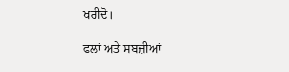ਖਰੀਦੋ।

ਫਲਾਂ ਅਤੇ ਸਬਜ਼ੀਆਂ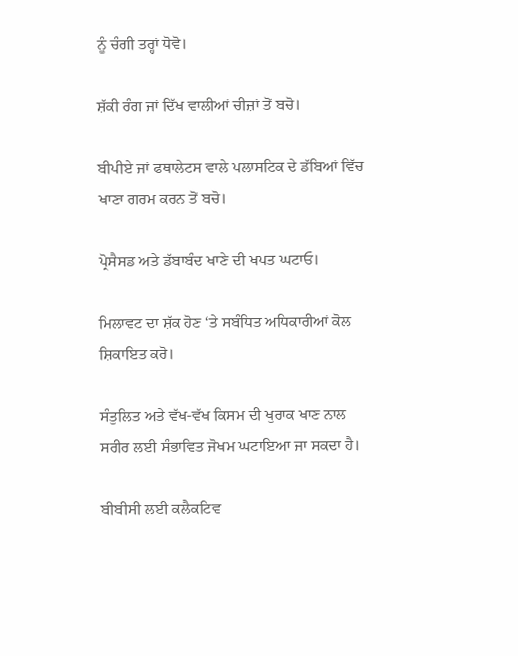ਨੂੰ ਚੰਗੀ ਤਰ੍ਹਾਂ ਧੋਵੋ।

ਸ਼ੱਕੀ ਰੰਗ ਜਾਂ ਦਿੱਖ ਵਾਲੀਆਂ ਚੀਜ਼ਾਂ ਤੋਂ ਬਚੋ।

ਬੀਪੀਏ ਜਾਂ ਫਥਾਲੇਟਸ ਵਾਲੇ ਪਲਾਸਟਿਕ ਦੇ ਡੱਬਿਆਂ ਵਿੱਚ ਖਾਣਾ ਗਰਮ ਕਰਨ ਤੋਂ ਬਚੋ।

ਪ੍ਰੋਸੈਸਡ ਅਤੇ ਡੱਬਾਬੰਦ ਖਾਣੇ ਦੀ ਖਪਤ ਘਟਾਓ।

ਮਿਲਾਵਟ ਦਾ ਸ਼ੱਕ ਹੋਣ ‘ਤੇ ਸਬੰਧਿਤ ਅਧਿਕਾਰੀਆਂ ਕੋਲ ਸ਼ਿਕਾਇਤ ਕਰੋ।

ਸੰਤੁਲਿਤ ਅਤੇ ਵੱਖ-ਵੱਖ ਕਿਸਮ ਦੀ ਖੁਰਾਕ ਖਾਣ ਨਾਲ ਸਰੀਰ ਲਈ ਸੰਭਾਵਿਤ ਜੋਖਮ ਘਟਾਇਆ ਜਾ ਸਕਦਾ ਹੈ।

ਬੀਬੀਸੀ ਲਈ ਕਲੈਕਟਿਵ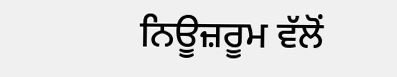ਨਿਊਜ਼ਰੂਮ ਵੱਲੋਂ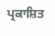ਪ੍ਰਕਾਸ਼ਿਤ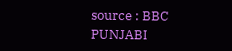source : BBC PUNJABI